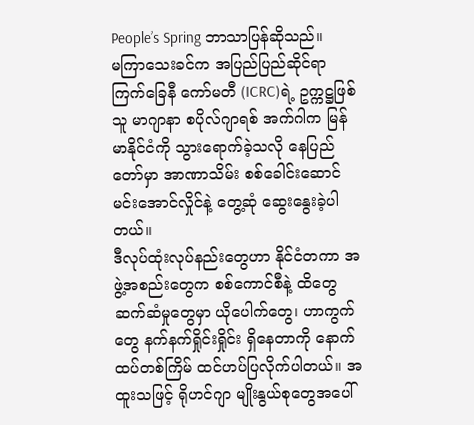People’s Spring ဘာသာပြန်ဆိုသည်။
မကြာသေးခင်က အပြည်ပြည်ဆိုင်ရာ ကြက်ခြေနီ ကော်မတီ (ICRC)ရဲ့ ဥက္ကဋ္ဌဖြစ်သူ မာဂျာနာ စပိုလ်ဂျာရစ် အက်ဂါက မြန်မာနိုင်ငံကို သွားရောက်ခဲ့သလို နေပြည်တော်မှာ အာဏာသိမ်း စစ်ခေါင်းဆောင် မင်းအောင်လှိုင်နဲ့ တွေ့ဆုံ ဆွေးနွေးခဲ့ပါတယ်။
ဒီလုပ်ထုံးလုပ်နည်းတွေဟာ နိုင်ငံတကာ အဖွဲ့အစည်းတွေက စစ်ကောင်စီနဲ့ ထိတွေ ဆက်ဆံမှုတွေမှာ ယိုပေါက်တွေ၊ ဟာကွက်တွေ နက်နက်ရှိုင်းရှိုင်း ရှိနေတာကို နောက်ထပ်တစ်ကြိမ် ထင်ဟပ်ပြလိုက်ပါတယ်။ အထူးသဖြင့် ရိုဟင်ဂျာ မျိုးနွယ်စုတွေအပေါ်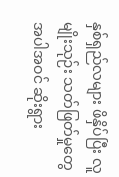နှစ်ရှည်လများ ဖိနှိပ်ပြီး လူမျိုးသုဉ်း သတ်ဖြတ်မှုတွေ အပါအဝင် ဆိုးရွား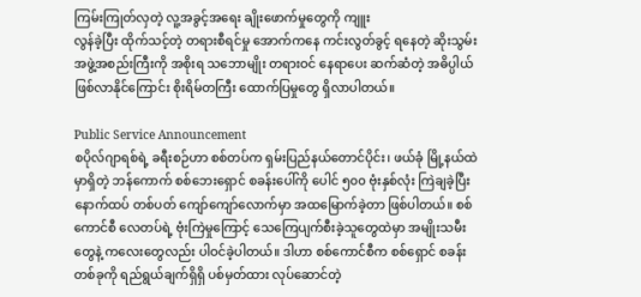ကြမ်းကြုတ်လှတဲ့ လူ့အခွင့်အရေး ချိုးဖောက်မှုတွေကို ကျူး
လွန်ခဲ့ပြီး ထိုက်သင့်တဲ့ တရားစီရင်မှု အောက်ကနေ ကင်းလွတ်ခွင့် ရနေတဲ့ ဆိုးသွမ်း အဖွဲ့အစည်းကြီးကို အစိုးရ သဘောမျိုး တရားဝင် နေရာပေး ဆက်ဆံတဲ့ အဓိပ္ပါယ် ဖြစ်လာနိုင်ကြောင်း စိုးရိမ်တကြီး ထောက်ပြမှုတွေ ရှိလာပါတယ်။

Public Service Announcement
စပိုလ်ဂျာရစ်ရဲ့ ခရီးစဉ်ဟာ စစ်တပ်က ရှမ်းပြည်နယ်တောင်ပိုင်း၊ ဖယ်ခုံ မြို့နယ်ထဲမှာရှိတဲ့ ဘန်ကောက် စစ်ဘေးရှောင် စခန်းပေါ်ကို ပေါင် ၅၀၀ ဗုံးနှစ်လုံး ကြဲချခဲ့ပြီး နောက်ထပ် တစ်ပတ် ကျော်ကျော်လောက်မှာ အထမြောက်ခဲ့တာ ဖြစ်ပါတယ်။ စစ်ကောင်စီ လေတပ်ရဲ့ ဗုံးကြဲမှုကြောင့် သေကြေပျက်စီးခဲ့သူတွေထဲမှာ အမျိုးသမီးတွေနဲ့ ကလေးတွေလည်း ပါဝင်ခဲ့ပါတယ်။ ဒါဟာ စစ်ကောင်စီက စစ်ရှောင် စခန်းတစ်ခုကို ရည်ရွယ်ချက်ရှိရှိ ပစ်မှတ်ထား လုပ်ဆောင်တဲ့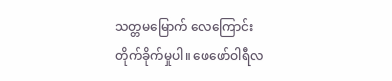သတ္တမမြောက် လေကြောင်း တိုက်ခိုက်မှုပါ။ ဖေဖော်ဝါရီလ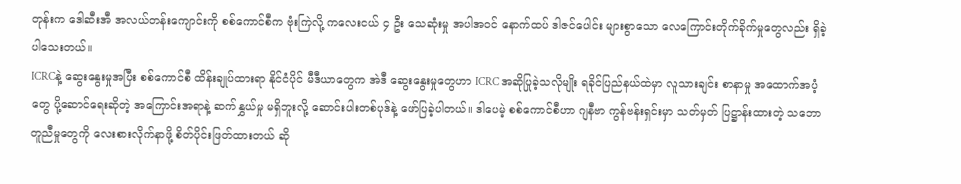တုန်းက ဒေါဆီးအီ အလယ်တန်းကျောင်းကို စစ်ကောင်စီက ဗုံးကြဲလို့ ကလေးငယ် ၄ ဦး သေဆုံးမှု အပါအဝင် နောက်ထပ် ဒါဇင်ပေါင်း များစွာသော လေကြောင်းတိုက်ခိုက်မှုတွေလည်း ရှိခဲ့ပါသေးတယ်။
ICRCနဲ့ ဆွေးနွေးမှုအပြီး စစ်ကောင်စီ ထိန်းချုပ်ထားရာ နိုင်ငံပိုင် မီဒီယာတွေက အဲဒီ ဆွေးနွေးမှုတွေဟာ ICRC အဆိုပြုခဲ့သလိုမျိုး ရခိုင်ပြည်နယ်ထဲမှာ လူသားချင်း စာနာမှု အထောက်အပံ့တွေ ပို့ဆောင်ရေးဆိုတဲ့ အကြောင်းအရာနဲ့ ဆက်နွှယ်မှု မရှိဘူးလို့ ဆောင်းပါးတစ်ပုဒ်နဲ့ ဖော်ပြခဲ့ပါတယ်။ ဒါပေမဲ့ စစ်ကောင်စီဟာ ဂျနီဗာ ကွန်ဗန်းရှင်းမှာ သတ်မှတ် ပြဋ္ဌာန်းထားတဲ့ သဘောတူညီမှုတွေကို လေးစားလိုက်နာဖို့ စိတ်ပိုင်းဖြတ်ထားတယ် ဆို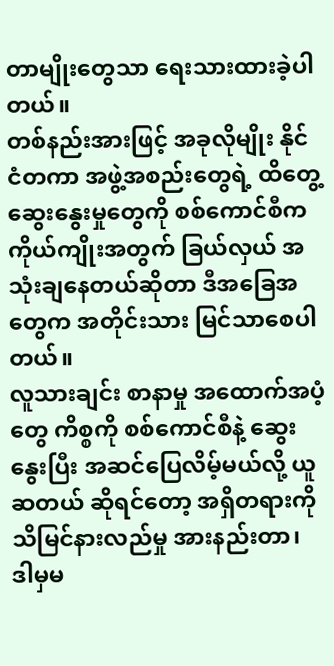တာမျိုးတွေသာ ရေးသားထားခဲ့ပါတယ်။
တစ်နည်းအားဖြင့် အခုလိုမျိုး နိုင်ငံတကာ အဖွဲ့အစည်းတွေရဲ့ ထိတွေ့ ဆွေးနွေးမှုတွေကို စစ်ကောင်စီက ကိုယ်ကျိုးအတွက် ခြယ်လှယ် အသုံးချနေတယ်ဆိုတာ ဒီအခြေအတွေက အတိုင်းသား မြင်သာစေပါတယ်။
လူသားချင်း စာနာမှု အထောက်အပံ့တွေ ကိစ္စကို စစ်ကောင်စီနဲ့ ဆွေးနွေးပြီး အဆင်ပြေလိမ့်မယ်လို့ ယူဆတယ် ဆိုရင်တော့ အရှိတရားကို သိမြင်နားလည်မှု အားနည်းတာ၊ ဒါမှမ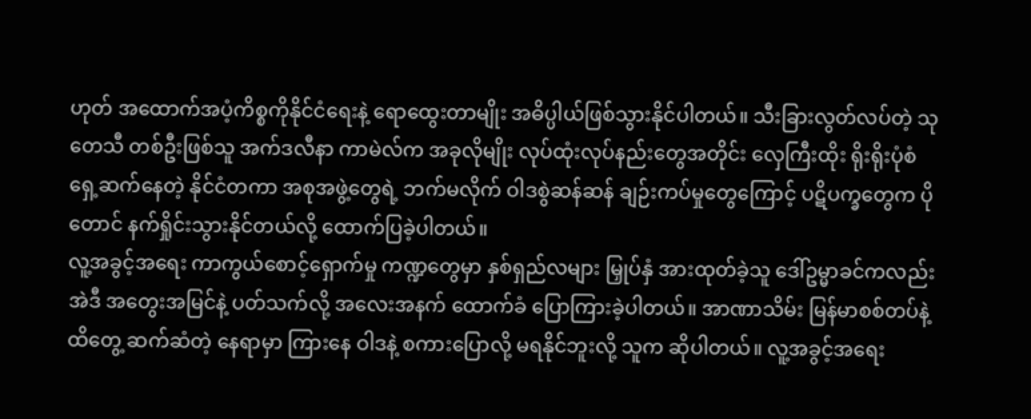ဟုတ် အထောက်အပံ့ကိစ္စကိုနိုင်ငံရေးနဲ့ ရောထွေးတာမျိုး အဓိပ္ပါယ်ဖြစ်သွားနိုင်ပါတယ်။ သီးခြားလွတ်လပ်တဲ့ သုတေသီ တစ်ဦးဖြစ်သူ အက်ဒလီနာ ကာမဲလ်က အခုလိုမျိုး လုပ်ထုံးလုပ်နည်းတွေအတိုင်း လှေကြီးထိုး ရိုးရိုးပုံစံ ရှေ့ဆက်နေတဲ့ နိုင်ငံတကာ အစုအဖွဲ့တွေရဲ့ ဘက်မလိုက် ဝါဒစွဲဆန်ဆန် ချဉ်းကပ်မှုတွေကြောင့် ပဋိပက္ခတွေက ပိုတောင် နက်ရှိုင်းသွားနိုင်တယ်လို့ ထောက်ပြခဲ့ပါတယ်။
လူ့အခွင့်အရေး ကာကွယ်စောင့်ရှောက်မှု ကဏ္ဍတွေမှာ နှစ်ရှည်လများ မြှုပ်နှံ အားထုတ်ခဲ့သူ ဒေါ်ဥမ္မာခင်ကလည်း အဲဒီ အတွေးအမြင်နဲ့ ပတ်သက်လို့ အလေးအနက် ထောက်ခံ ပြောကြားခဲ့ပါတယ်။ အာဏာသိမ်း မြန်မာစစ်တပ်နဲ့ ထိတွေ့ ဆက်ဆံတဲ့ နေရာမှာ ကြားနေ ဝါဒနဲ့ စကားပြောလို့ မရနိုင်ဘူးလို့ သူက ဆိုပါတယ်။ လူ့အခွင့်အရေး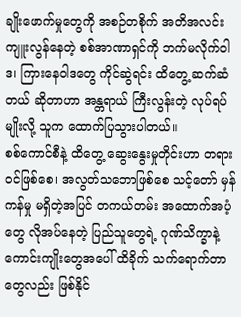ချိုးဖောက်မှုတွေကို အစဉ်တစိုက် အတိအလင်း ကျူးလွန်နေတဲ့ စစ်အာဏာရှင်ကို ဘက်မလိုက်ဝါဒ၊ ကြားနေဝါဒတွေ ကိုင်ဆွဲရင်း ထိတွေ့ ဆက်ဆံတယ် ဆိုတာဟာ အန္တရာယ် ကြီးလွန်းတဲ့ လုပ်ရပ်မျိုးလို့ သူက ထောက်ပြသွားပါတယ်။
စစ်ကောင်စီနဲ့ ထိတွေ့ ဆွေးနွေးမှုတိုင်းဟာ တရားဝင်ဖြစ်စေ၊ အလွတ်သဘောဖြစ်စေ သင့်တော် မှန်ကန်မှု မရှိတဲ့အပြင် တကယ်တမ်း အထောက်အပံ့တွေ လိုအပ်နေတဲ့ ပြည်သူတွေရဲ့ ဂုဏ်သိက္ခာနဲ့ ကောင်းကျိုးတွေအပေါ် ထိခိုက် သက်ရောက်တာတွေလည်း ဖြစ်နိုင်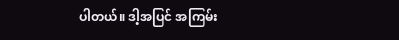ပါတယ်။ ဒါ့အပြင် အကြမ်း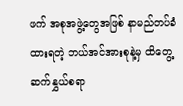ဖက် အစုအဖွဲ့တွေအဖြစ် နာမည်တပ်ခံထားရတဲ့ ဘယ်အင်အားစုနဲ့မှ ထိတွေ့ ဆက်နွှယ်စရာ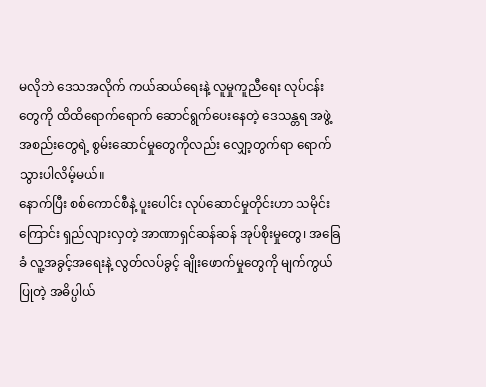မလိုဘဲ ဒေသအလိုက် ကယ်ဆယ်ရေးနဲ့ လူမှုကူညီရေး လုပ်ငန်းတွေကို ထိထိရောက်ရောက် ဆောင်ရွက်ပေးနေတဲ့ ဒေသန္တရ အဖွဲ့အစည်းတွေရဲ့ စွမ်းဆောင်မှုတွေကိုလည်း လျှော့တွက်ရာ ရောက်သွားပါလိမ့်မယ်။
နောက်ပြီး စစ်ကောင်စီနဲ့ ပူးပေါင်း လုပ်ဆောင်မှုတိုင်းဟာ သမိုင်းကြောင်း ရှည်လျားလှတဲ့ အာဏာရှင်ဆန်ဆန် အုပ်စိုးမှုတွေ၊ အခြေခံ လူ့အခွင့်အရေးနဲ့ လွတ်လပ်ခွင့် ချိုးဖောက်မှုတွေကို မျက်ကွယ်ပြုတဲ့ အဓိပ္ပါယ်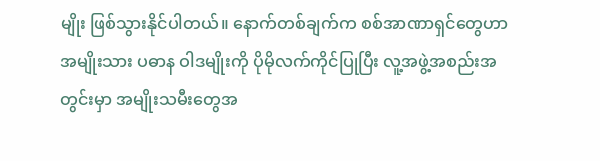မျိုး ဖြစ်သွားနိုင်ပါတယ်။ နောက်တစ်ချက်က စစ်အာဏာရှင်တွေဟာ အမျိုးသား ပဓာန ဝါဒမျိုးကို ပိုမိုလက်ကိုင်ပြုပြီး လူ့အဖွဲ့အစည်းအတွင်းမှာ အမျိုးသမီးတွေအ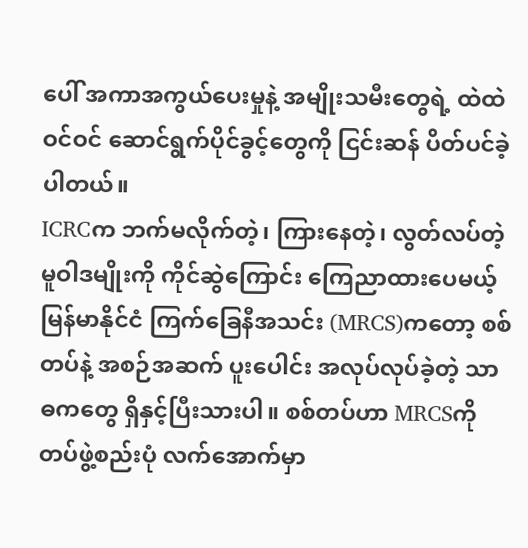ပေါ် အကာအကွယ်ပေးမှုနဲ့ အမျိုးသမီးတွေရဲ့ ထဲထဲဝင်ဝင် ဆောင်ရွက်ပိုင်ခွင့်တွေကို ငြင်းဆန် ပိတ်ပင်ခဲ့ပါတယ်။
ICRCက ဘက်မလိုက်တဲ့၊ ကြားနေတဲ့၊ လွတ်လပ်တဲ့ မူဝါဒမျိုးကို ကိုင်ဆွဲကြောင်း ကြေညာထားပေမယ့် မြန်မာနိုင်ငံ ကြက်ခြေနီအသင်း (MRCS)ကတော့ စစ်တပ်နဲ့ အစဉ်အဆက် ပူးပေါင်း အလုပ်လုပ်ခဲ့တဲ့ သာဓကတွေ ရှိနှင့်ပြီးသားပါ။ စစ်တပ်ဟာ MRCSကို တပ်ဖွဲ့စည်းပုံ လက်အောက်မှာ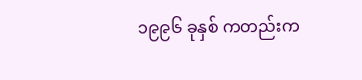၁၉၉၆ ခုနှစ် ကတည်းက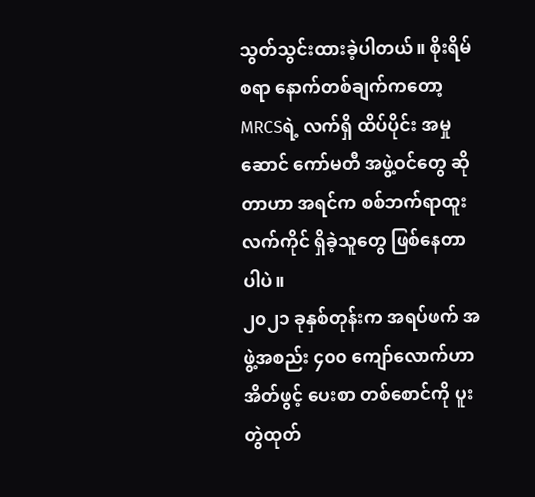သွတ်သွင်းထားခဲ့ပါတယ်။ စိုးရိမ်စရာ နောက်တစ်ချက်ကတော့ MRCSရဲ့ လက်ရှိ ထိပ်ပိုင်း အမှုဆောင် ကော်မတီ အဖွဲ့ဝင်တွေ ဆိုတာဟာ အရင်က စစ်ဘက်ရာထူး လက်ကိုင် ရှိခဲ့သူတွေ ဖြစ်နေတာပါပဲ။
၂၀၂၁ ခုနှစ်တုန်းက အရပ်ဖက် အဖွဲ့အစည်း ၄၀၀ ကျော်လောက်ဟာ အိတ်ဖွင့် ပေးစာ တစ်စောင်ကို ပူးတွဲထုတ်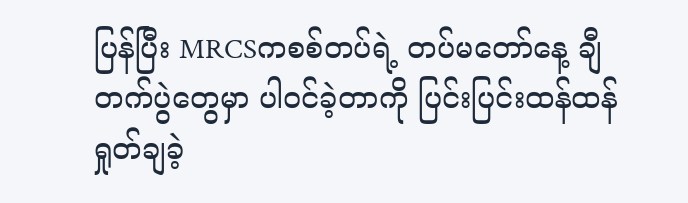ပြန်ပြီး MRCSကစစ်တပ်ရဲ့ တပ်မတော်နေ့ ချီတက်ပွဲတွေမှာ ပါဝင်ခဲ့တာကို ပြင်းပြင်းထန်ထန် ရှုတ်ချခဲ့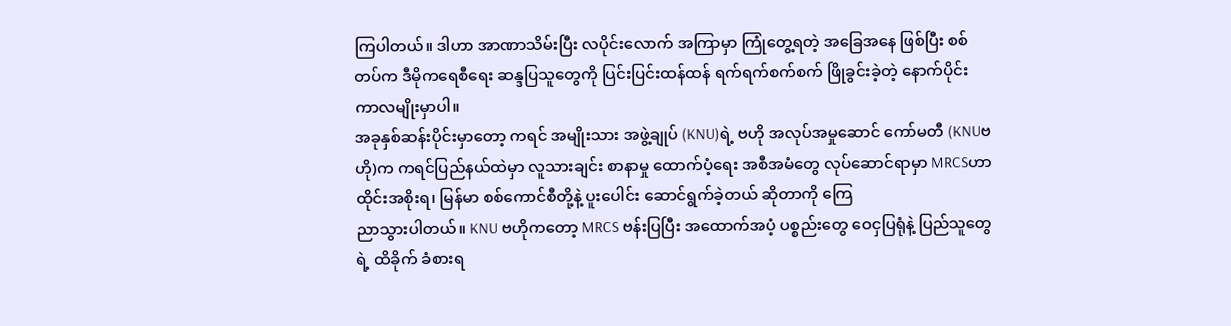ကြပါတယ်။ ဒါဟာ အာဏာသိမ်းပြီး လပိုင်းလောက် အကြာမှာ ကြုံတွေ့ရတဲ့ အခြေအနေ ဖြစ်ပြီး စစ်တပ်က ဒီမိုကရေစီရေး ဆန္ဒပြသူတွေကို ပြင်းပြင်းထန်ထန် ရက်ရက်စက်စက် ဖြိုခွင်းခဲ့တဲ့ နောက်ပိုင်း ကာလမျိုးမှာပါ။
အခုနှစ်ဆန်းပိုင်းမှာတော့ ကရင် အမျိုးသား အဖွဲ့ချုပ် (KNU)ရဲ့ ဗဟို အလုပ်အမှုဆောင် ကော်မတီ (KNUဗဟို)က ကရင်ပြည်နယ်ထဲမှာ လူသားချင်း စာနာမှု ထောက်ပံ့ရေး အစီအမံတွေ လုပ်ဆောင်ရာမှာ MRCSဟာ ထိုင်းအစိုးရ၊ မြန်မာ စစ်ကောင်စီတို့နဲ့ ပူးပေါင်း ဆောင်ရွက်ခဲ့တယ် ဆိုတာကို ကြေ
ညာသွားပါတယ်။ KNU ဗဟိုကတော့ MRCS ဗန်းပြပြီး အထောက်အပံ့ ပစ္စည်းတွေ ဝေငှပြရုံနဲ့ ပြည်သူတွေရဲ့ ထိခိုက် ခံစားရ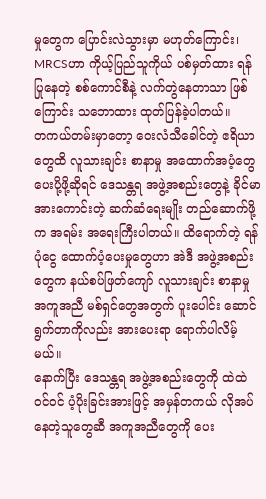မှုတွေက ပြောင်းလဲသွားမှာ မဟုတ်ကြောင်း၊ MRCSဟာ ကိုယ့်ပြည်သူကိုယ် ပစ်မှတ်ထား ရန်ပြုနေတဲ့ စစ်ကောင်စီနဲ့ လက်တွဲနေတာသာ ဖြစ်ကြောင်း သဘောထား ထုတ်ပြန်ခဲ့ပါတယ်။
တကယ်တမ်းမှာတော့ ဝေးလံသီခေါင်တဲ့ ဧရိယာတွေထိ လူသားချင်း စာနာမှု အထောက်အပံ့တွေ ပေးပို့ဖို့ဆိုရင် ဒေသန္တရ အဖွဲ့အစည်းတွေနဲ့ ခိုင်မာ အားကောင်းတဲ့ ဆက်ဆံရေးမျိုး တည်ဆောက်ဖို့က အရမ်း အရေးကြီးပါတယ်။ ထိရောက်တဲ့ ရန်ပုံငွေ ထောက်ပံ့ပေးမှုတွေဟာ အဲဒီ အဖွဲ့အစည်းတွေက နယ်စပ်ဖြတ်ကျော် လူသားချင်း စာနာမှု အကူအညီ မစ်ရှင်တွေအတွက် ပူးပေါင်း ဆောင်ရွက်တာကိုလည်း အားပေးရာ ရောက်ပါလိမ့်မယ်။
နောက်ပြီး ဒေသန္တရ အဖွဲ့အစည်းတွေကို ထဲထဲဝင်ဝင် ပံ့ပိုးခြင်းအားဖြင့် အမှန်တကယ် လိုအပ်နေတဲ့သူတွေဆီ အကူအညီတွေကို ပေး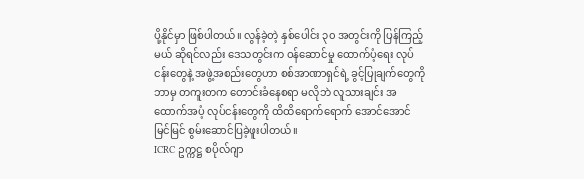ပို့နိုင်မှာ ဖြစ်ပါတယ်။ လွန်ခဲ့တဲ့ နှစ်ပေါင်း ၃၀ အတွင်းကို ပြန်ကြည့်မယ် ဆိုရင်လည်း ဒေသတွင်းက ဝန်ဆောင်မှု ထောက်ပံ့ရေး လုပ်ငန်းတွေနဲ့ အဖွဲ့အစည်းတွေဟာ စစ်အာဏာရှင်ရဲ့ ခွင့်ပြုချက်တွေကို ဘာမှ တကူးတက တောင်းခံနေစရာ မလိုဘဲ လူသားချင်း အထောက်အပံ့ လုပ်ငန်းတွေကို ထိထိရောက်ရောက် အောင်အောင်မြင်မြင် စွမ်းဆောင်ပြခဲ့ဖူးပါတယ်။
ICRC ဥက္ကဋ္ဌ စပိုလ်ဂျာ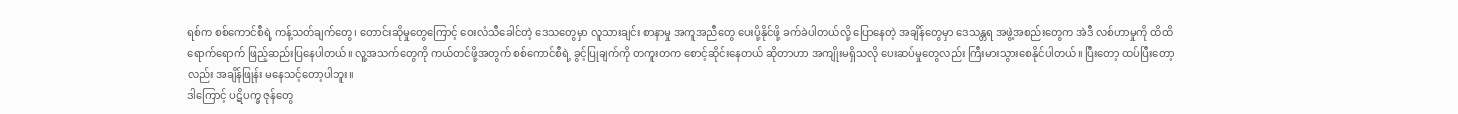ရစ်က စစ်ကောင်စီရဲ့ ကန့်သတ်ချက်တွေ၊ တောင်းဆိုမှုတွေကြောင့် ဝေးလံသီခေါင်တဲ့ ဒေသတွေမှာ လူသားချင်း စာနာမှု အကူအညီတွေ ပေးပို့နိုင်ဖို့ ခက်ခဲပါတယ်လို့ ပြောနေတဲ့ အချိန်တွေမှာ ဒေသန္တရ အဖွဲ့အစည်းတွေက အဲဒီ လစ်ဟာမှုကို ထိထိရောက်ရောက် ဖြည့်ဆည်းပြနေပါတယ်။ လူ့အသက်တွေကို ကယ်တင်ဖို့အတွက် စစ်ကောင်စီရဲ့ ခွင့်ပြုချက်ကို တကူးတက စောင့်ဆိုင်းနေတယ် ဆိုတာဟာ အကျိုးမရှိသလို ပေးဆပ်မှုတွေလည်း ကြီးမားသွားစေနိုင်ပါတယ်။ ပြီးတော့ ထပ်ပြီးတော့လည်း အချိန်ဖြုန်း မနေသင့်တော့ပါဘူး။
ဒါကြောင့် ပဋိပက္ခ ဇုန်တွေ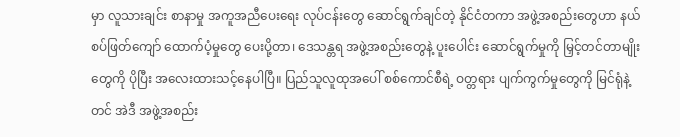မှာ လူသားချင်း စာနာမှု အကူအညီပေးရေး လုပ်ငန်းတွေ ဆောင်ရွက်ချင်တဲ့ နိုင်ငံတကာ အဖွဲ့အစည်းတွေဟာ နယ်စပ်ဖြတ်ကျော် ထောက်ပံ့မှုတွေ ပေးပို့တာ၊ ဒေသန္တရ အဖွဲ့အစည်းတွေနဲ့ ပူးပေါင်း ဆောင်ရွက်မှုကို မြှင့်တင်တာမျိုးတွေကို ပိုပြီး အလေးထားသင့်နေပါပြီ။ ပြည်သူလူထုအပေါ် စစ်ကောင်စီရဲ့ ဝတ္တရား ပျက်ကွက်မှုတွေကို မြင်ရုံနဲ့တင် အဲဒီ အဖွဲ့အစည်း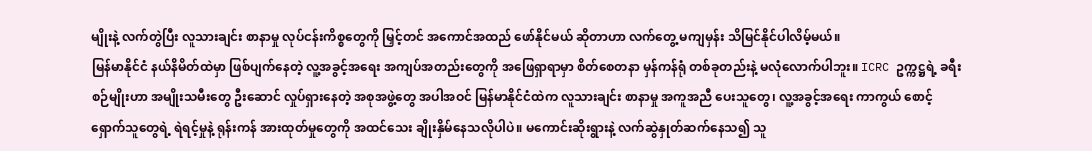မျိုးနဲ့ လက်တွဲပြီး လူသားချင်း စာနာမှု လုပ်ငန်းကိစ္စတွေကို မြှင့်တင် အကောင်အထည် ဖော်နိုင်မယ် ဆိုတာဟာ လက်တွေ့ မကျမှန်း သိမြင်နိုင်ပါလိမ့်မယ်။
မြန်မာနိုင်ငံ နယ်နိမိတ်ထဲမှာ ဖြစ်ပျက်နေတဲ့ လူ့အခွင့်အရေး အကျပ်အတည်းတွေကို အဖြေရှာရာမှာ စိတ်စေတနာ မှန်ကန်ရုံ တစ်ခုတည်းနဲ့ မလုံလောက်ပါဘူး။ ICRC ဥက္ကဋ္ဌရဲ့ ခရီးစဉ်မျိုးဟာ အမျိုးသမီးတွေ ဦးဆောင် လှုပ်ရှားနေတဲ့ အစုအဖွဲ့တွေ အပါအဝင် မြန်မာနိုင်ငံထဲက လူသားချင်း စာနာမှု အကူအညီ ပေးသူတွေ၊ လူ့အခွင့်အရေး ကာကွယ် စောင့်ရှောက်သူတွေရဲ့ ရဲရင့်မှုနဲ့ ရုန်းကန် အားထုတ်မှုတွေကို အထင်သေး ချိုးနှိမ်နေသလိုပါပဲ။ မကောင်းဆိုးရွားနဲ့ လက်ဆွဲနှုတ်ဆက်နေသ၍ သူ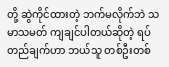တို့ ဆွဲကိုင်ထားတဲ့ ဘက်မလိုက်ဘဲ သမာသမတ် ကျချင်ပါတယ်ဆိုတဲ့ ရပ်တည်ချက်ဟာ ဘယ်သူ တစ်ဦးတစ်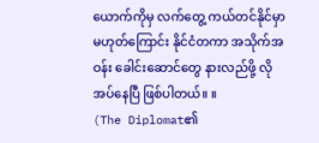ယောက်ကိုမှ လက်တွေ့ ကယ်တင်နိုင်မှာ မဟုတ်ကြောင်း နိုင်ငံတကာ အသိုက်အဝန်း ခေါင်းဆောင်တွေ နားလည်ဖို့ လိုအပ်နေပြီ ဖြစ်ပါတယ်။ ။
(The Diplomat၏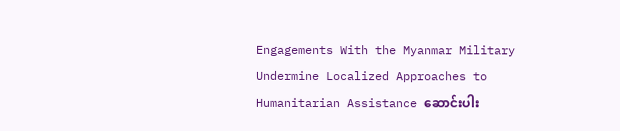Engagements With the Myanmar Military Undermine Localized Approaches to Humanitarian Assistance ဆောင်းပါး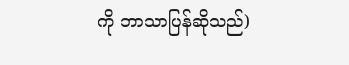ကို ဘာသာပြန်ဆိုသည်)